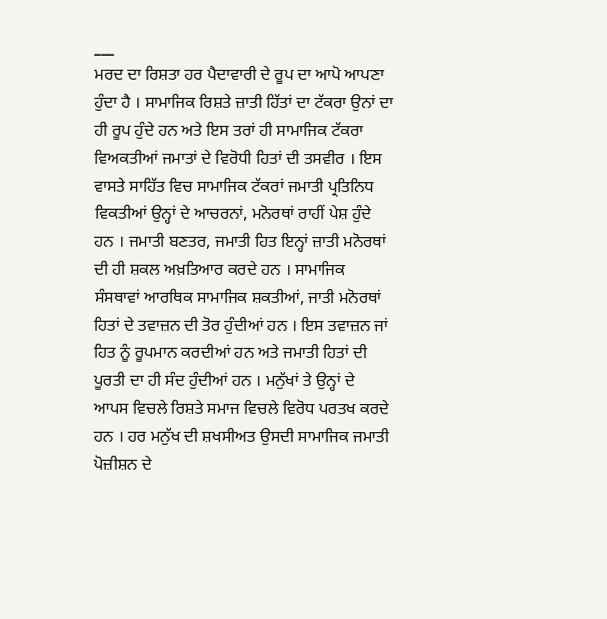___
ਮਰਦ ਦਾ ਰਿਸ਼ਤਾ ਹਰ ਪੈਦਾਵਾਰੀ ਦੇ ਰੂਪ ਦਾ ਆਪੋ ਆਪਣਾ ਹੁੰਦਾ ਹੈ । ਸਾਮਾਜਿਕ ਰਿਸ਼ਤੇ ਜ਼ਾਤੀ ਹਿੱਤਾਂ ਦਾ ਟੱਕਰਾ ਉਨਾਂ ਦਾ ਹੀ ਰੂਪ ਹੁੰਦੇ ਹਨ ਅਤੇ ਇਸ ਤਰਾਂ ਹੀ ਸਾਮਾਜਿਕ ਟੱਕਰਾ ਵਿਅਕਤੀਆਂ ਜਮਾਤਾਂ ਦੇ ਵਿਰੋਧੀ ਹਿਤਾਂ ਦੀ ਤਸਵੀਰ । ਇਸ ਵਾਸਤੇ ਸਾਹਿੱਤ ਵਿਚ ਸਾਮਾਜਿਕ ਟੱਕਰਾਂ ਜਮਾਤੀ ਪ੍ਰਤਿਨਿਧ ਵਿਕਤੀਆਂ ਉਨ੍ਹਾਂ ਦੇ ਆਚਰਨਾਂ, ਮਨੋਰਥਾਂ ਰਾਹੀਂ ਪੇਸ਼ ਹੁੰਦੇ ਹਨ । ਜਮਾਤੀ ਬਣਤਰ, ਜਮਾਤੀ ਹਿਤ ਇਨ੍ਹਾਂ ਜ਼ਾਤੀ ਮਨੋਰਥਾਂ ਦੀ ਹੀ ਸ਼ਕਲ ਅਖ਼ਤਿਆਰ ਕਰਦੇ ਹਨ । ਸਾਮਾਜਿਕ ਸੰਸਥਾਵਾਂ ਆਰਥਿਕ ਸਾਮਾਜਿਕ ਸ਼ਕਤੀਆਂ, ਜਾਤੀ ਮਨੋਰਥਾਂ ਹਿਤਾਂ ਦੇ ਤਵਾਜ਼ਨ ਦੀ ਤੋਰ ਹੁੰਦੀਆਂ ਹਨ । ਇਸ ਤਵਾਜ਼ਨ ਜਾਂ ਹਿਤ ਨੂੰ ਰੂਪਮਾਨ ਕਰਦੀਆਂ ਹਨ ਅਤੇ ਜਮਾਤੀ ਹਿਤਾਂ ਦੀ ਪੂਰਤੀ ਦਾ ਹੀ ਸੰਦ ਹੁੰਦੀਆਂ ਹਨ । ਮਨੁੱਖਾਂ ਤੇ ਉਨ੍ਹਾਂ ਦੇ ਆਪਸ ਵਿਚਲੇ ਰਿਸ਼ਤੇ ਸਮਾਜ ਵਿਚਲੇ ਵਿਰੋਧ ਪਰਤਖ ਕਰਦੇ ਹਨ । ਹਰ ਮਨੁੱਖ ਦੀ ਸ਼ਖਸੀਅਤ ਉਸਦੀ ਸਾਮਾਜਿਕ ਜਮਾਤੀ ਪੋਜ਼ੀਸ਼ਨ ਦੇ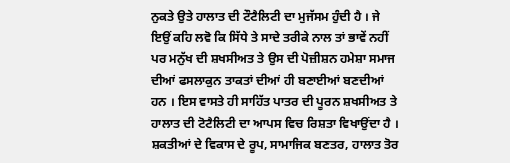ਨੁਕਤੇ ਉਤੇ ਹਾਲਾਤ ਦੀ ਟੌਟੈਲਿਟੀ ਦਾ ਮੁਜੱਸਮ ਹੁੰਦੀ ਹੈ । ਜੇ ਇਉਂ ਕਹਿ ਲਵੋ ਕਿ ਸਿੱਧੇ ਤੇ ਸਾਦੇ ਤਰੀਕੇ ਨਾਲ ਤਾਂ ਭਾਵੇਂ ਨਹੀਂ ਪਰ ਮਨੁੱਖ ਦੀ ਸ਼ਖਸੀਅਤ ਤੇ ਉਸ ਦੀ ਪੋਜ਼ੀਸ਼ਨ ਹਮੇਸ਼ਾ ਸਮਾਜ ਦੀਆਂ ਫਸਲਾਕੁਨ ਤਾਕਤਾਂ ਦੀਆਂ ਹੀ ਬਣਾਈਆਂ ਬਣਦੀਆਂ ਹਨ । ਇਸ ਵਾਸਤੇ ਹੀ ਸਾਹਿੱਤ ਪਾਤਰ ਦੀ ਪੂਰਨ ਸ਼ਖਸੀਅਤ ਤੇ ਹਾਲਾਤ ਦੀ ਟੋਟੈਲਿਟੀ ਦਾ ਆਪਸ ਵਿਚ ਰਿਸ਼ਤਾ ਵਿਖਾਉਂਦਾ ਹੈ । ਸ਼ਕਤੀਆਂ ਦੇ ਵਿਕਾਸ ਦੇ ਰੂਪ, ਸਾਮਾਜਿਕ ਬਣਤਰ, ਹਾਲਾਤ ਤੋਰ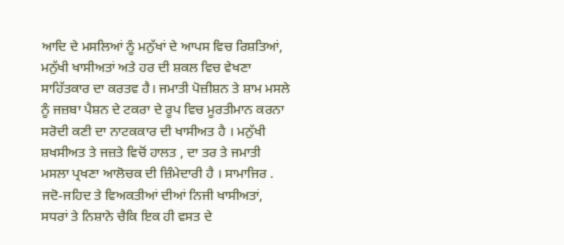ਆਦਿ ਦੇ ਮਸਲਿਆਂ ਨੂੰ ਮਨੁੱਖਾਂ ਦੇ ਆਪਸ ਵਿਚ ਰਿਸ਼ਤਿਆਂ, ਮਨੁੱਖੀ ਖਾਸੀਅਤਾਂ ਅਤੇ ਹਰ ਦੀ ਸ਼ਕਲ ਵਿਚ ਵੇਖਣਾ ਸਾਹਿੱਤਕਾਰ ਦਾ ਕਰਤਵ ਹੈ। ਜਮਾਤੀ ਪੋਜ਼ੀਸ਼ਨ ਤੇ ਸ਼ਾਮ ਮਸਲੇ ਨੂੰ ਜਜ਼ਬਾ ਪੈਸ਼ਨ ਦੇ ਟਕਰਾ ਦੇ ਰੂਪ ਵਿਚ ਮੂਰਤੀਮਾਨ ਕਰਨਾ ਸਰੋਦੀ ਕਣੀ ਦਾ ਨਾਟਕਕਾਰ ਦੀ ਖਾਸੀਅਤ ਹੈ । ਮਨੁੱਖੀ ਸ਼ਖਸੀਅਤ ਤੇ ਜਜ਼ਤੇ ਵਿਚੋਂ ਹਾਲਤ , ਦਾ ਤਰ ਤੇ ਜਮਾਤੀ ਮਸਲਾ ਪ੍ਰਖਣਾ ਆਲੋਚਕ ਦੀ ਜ਼ਿੰਮੇਦਾਰੀ ਹੈ । ਸਾਮਾਜਿਰ . ਜਦੋ-ਜਹਿਦ ਤੇ ਵਿਅਕਤੀਆਂ ਦੀਆਂ ਨਿਜੀ ਖਾਸੀਅਤਾਂ, ਸਧਰਾਂ ਤੇ ਨਿਸ਼ਾਨੇ ਚੈਕਿ ਇਕ ਹੀ ਵਸਤ ਦੇ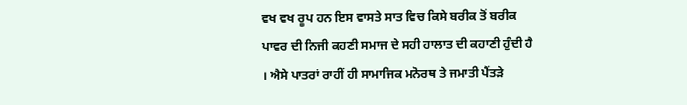ਵਖ ਵਖ ਰੂਪ ਹਨ ਇਸ ਵਾਸਤੇ ਸਾਤ ਵਿਚ ਕਿਸੇ ਬਰੀਕ ਤੋਂ ਬਰੀਕ ਪਾਵਰ ਦੀ ਨਿਜੀ ਕਹਣੀ ਸਮਾਜ ਦੇ ਸਹੀ ਹਾਲਾਤ ਦੀ ਕਹਾਣੀ ਹੁੰਦੀ ਹੈ । ਐਸੇ ਪਾਤਰਾਂ ਰਾਹੀਂ ਹੀ ਸਾਮਾਜਿਕ ਮਨੋਰਥ ਤੇ ਜਮਾਤੀ ਪੈਂਤੜੇ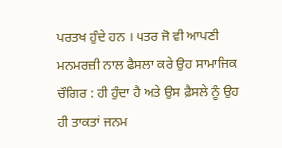ਪਰਤਖ ਹੁੰਦੇ ਹਨ । ੫ਤਰ ਜੋ ਵੀ ਆਪਣੀ ਮਨਮਰਜ਼ੀ ਨਾਲ ਫੈਸਲਾ ਕਰੇ ਉਹ ਸਾਮਾਜਿਕ ਚੌਗਿਰ : ਹੀ ਹੁੰਦਾ ਹੈ ਅਤੇ ਉਸ ਫ਼ੈਸਲੇ ਨੂੰ ਉਹ ਹੀ ਤਾਕਤਾਂ ਜਨਮ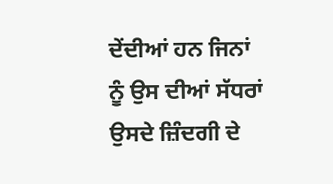ਦੇਂਦੀਆਂ ਹਨ ਜਿਨਾਂ ਨੂੰ ਉਸ ਦੀਆਂ ਸੱਧਰਾਂ ਉਸਦੇ ਜ਼ਿੰਦਗੀ ਦੇ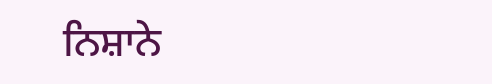ਨਿਸ਼ਾਨੇ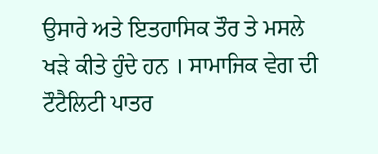ਉਸਾਰੇ ਅਤੇ ਇਤਹਾਸਿਕ ਤੌਰ ਤੇ ਮਸਲੇ ਖੜੇ ਕੀਤੇ ਹੁੰਦੇ ਹਨ । ਸਾਮਾਜਿਕ ਵੇਗ ਦੀ ਟੌਟੈਲਿਟੀ ਪਾਤਰ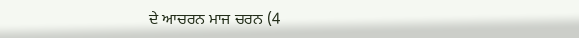ਦੇ ਆਚਰਨ ਮਾਜ ਚਰਨ (4